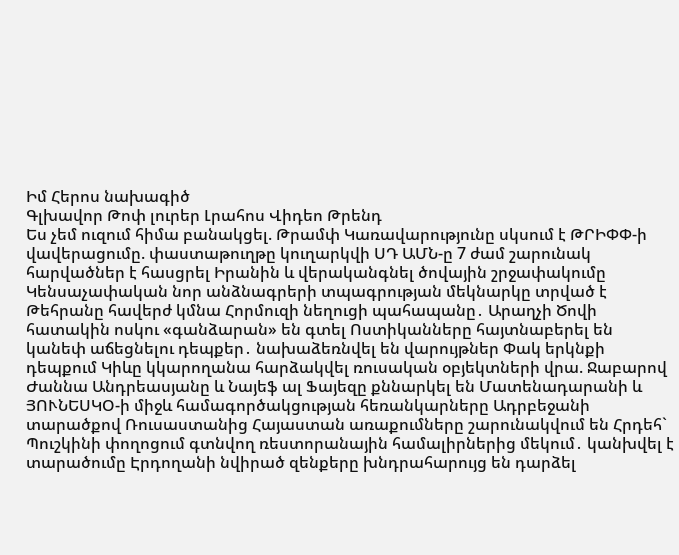Իմ Հերոս նախագիծ
Գլխավոր Թոփ լուրեր Լրահոս Վիդեո Թրենդ
Ես չեմ ուզում հիմա բանակցել. Թրամփ Կառավարությունը սկսում է ԹՐԻՓՓ-ի վավերացումը. փաստաթուղթը կուղարկվի ՍԴ ԱՄՆ-ը 7 ժամ շարունակ հարվածներ է հասցրել Իրանին և վերականգնել ծովային շրջափակումը Կենսաչափական նոր անձնագրերի տպագրության մեկնարկը տրված է Թեհրանը հավերժ կմնա Հորմուզի նեղուցի պահապանը․ Արաղչի Ծովի հատակին ոսկու «գանձարան» են գտել Ոստիկանները հայտնաբերել են կանեփ աճեցնելու դեպքեր․ նախաձեռնվել են վարույթներ Փակ երկնքի դեպքում Կիևը կկարողանա հարձակվել ռուսական օբյեկտների վրա. Ջաբարով Ժաննա Անդրեասյանը և Նայեֆ ալ Ֆայեզը քննարկել են Մատենադարանի և ՅՈՒՆԵՍԿՕ-ի միջև համագործակցության հեռանկարները Ադրբեջանի տարածքով Ռուսաստանից Հայաստան առաքումները շարունակվում են Հրդեհ` Պուշկինի փողոցում գտնվող ռեստորանային համալիրներից մեկում․ կանխվել է տարածումը Էրդողանի նվիրած զենքերը խնդրահարույց են դարձել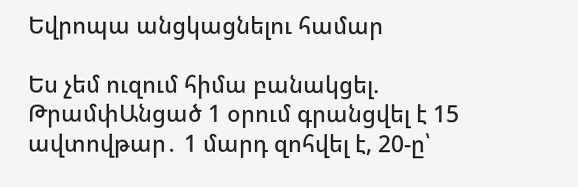Եվրոպա անցկացնելու համար

Ես չեմ ուզում հիմա բանակցել. ԹրամփԱնցած 1 օրում գրանցվել է 15 ավտովթար․ 1 մարդ զոհվել է, 20-ը՝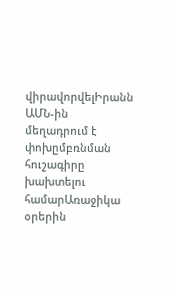վիրավորվելԻրանն ԱՄՆ-ին մեղադրում է փոխըմբռնման հուշագիրը խախտելու համարԱռաջիկա օրերին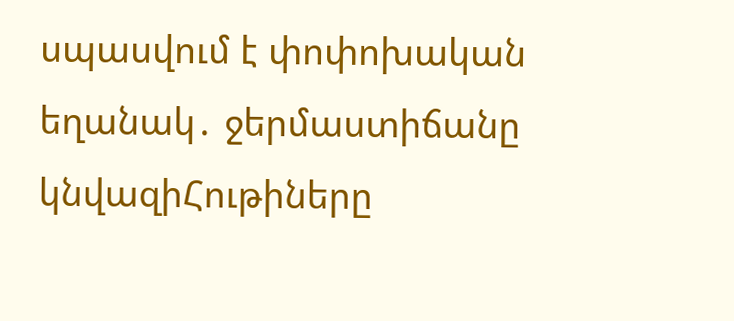սպասվում է փոփոխական եղանակ․ ջերմաստիճանը կնվազիՀութիները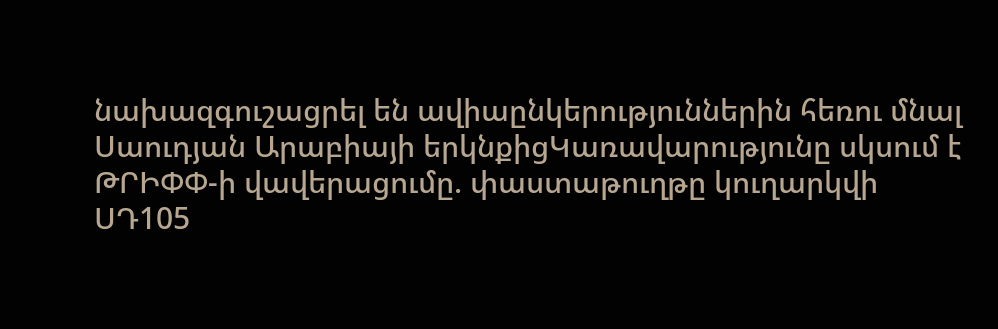նախազգուշացրել են ավիաընկերություններին հեռու մնալ Սաուդյան Արաբիայի երկնքիցԿառավարությունը սկսում է ԹՐԻՓՓ-ի վավերացումը. փաստաթուղթը կուղարկվի ՍԴ105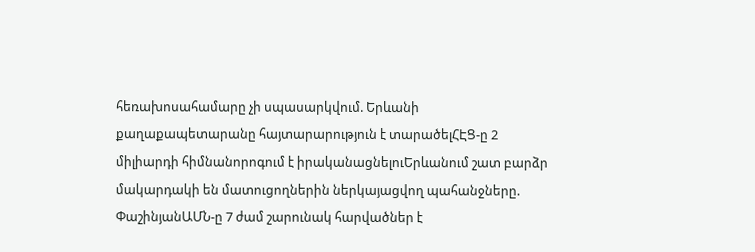հեռախոսահամարը չի սպասարկվում. Երևանի քաղաքապետարանը հայտարարություն է տարածելՀԷՑ-ը 2 միլիարդի հիմնանորոգում է իրականացնելուԵրևանում շատ բարձր մակարդակի են մատուցողներին ներկայացվող պահանջները. ՓաշինյանԱՄՆ-ը 7 ժամ շարունակ հարվածներ է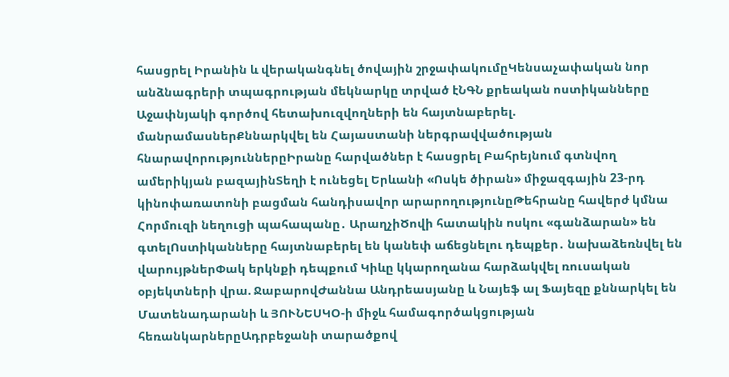հասցրել Իրանին և վերականգնել ծովային շրջափակումըԿենսաչափական նոր անձնագրերի տպագրության մեկնարկը տրված էՆԳՆ քրեական ոստիկանները Աջափնյակի գործով հետախուզվողների են հայտնաբերել. մանրամասներՔննարկվել են Հայաստանի ներգրավվածության հնարավորություններըԻրանը հարվածներ է հասցրել Բահրեյնում գտնվող ամերիկյան բազայինՏեղի է ունեցել Երևանի «Ոսկե ծիրան» միջազգային 23-րդ կինոփառատոնի բացման հանդիսավոր արարողությունըԹեհրանը հավերժ կմնա Հորմուզի նեղուցի պահապանը․ ԱրաղչիԾովի հատակին ոսկու «գանձարան» են գտելՈստիկանները հայտնաբերել են կանեփ աճեցնելու դեպքեր․ նախաձեռնվել են վարույթներՓակ երկնքի դեպքում Կիևը կկարողանա հարձակվել ռուսական օբյեկտների վրա. ՋաբարովԺաննա Անդրեասյանը և Նայեֆ ալ Ֆայեզը քննարկել են Մատենադարանի և ՅՈՒՆԵՍԿՕ-ի միջև համագործակցության հեռանկարներըԱդրբեջանի տարածքով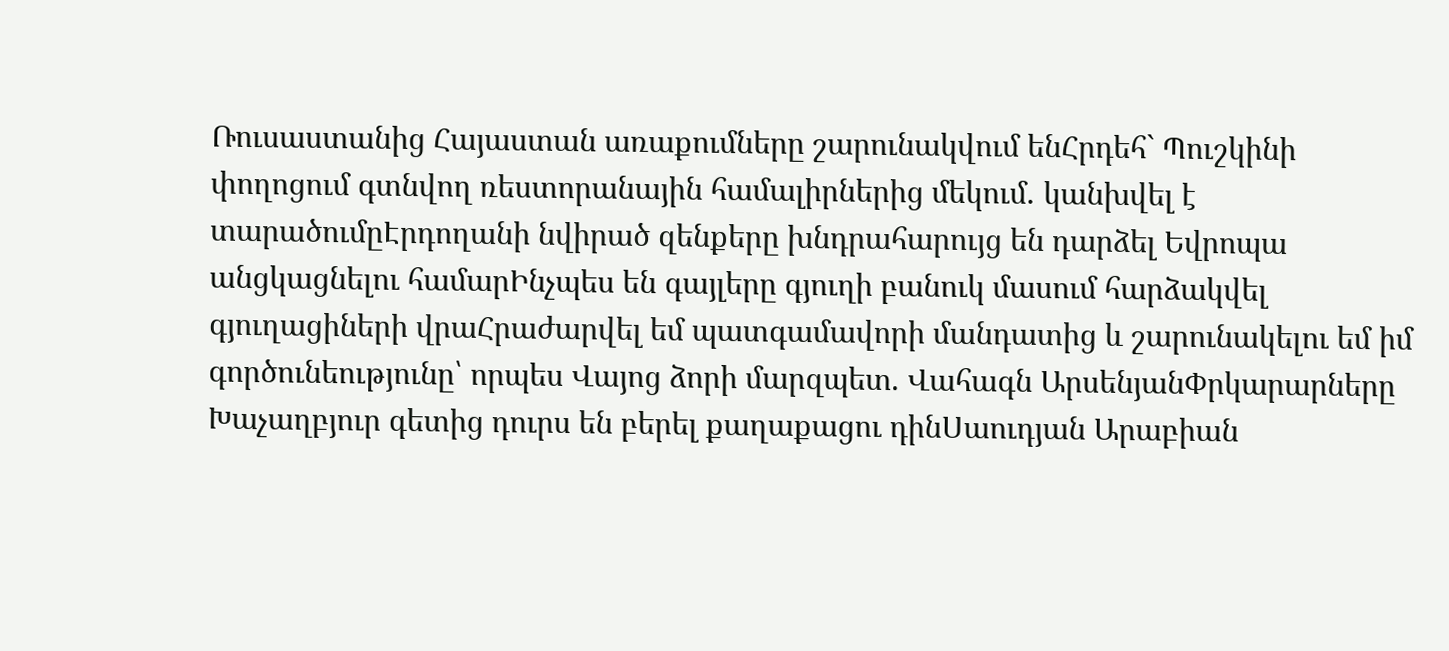Ռուսաստանից Հայաստան առաքումները շարունակվում ենՀրդեհ` Պուշկինի փողոցում գտնվող ռեստորանային համալիրներից մեկում․ կանխվել է տարածումըԷրդողանի նվիրած զենքերը խնդրահարույց են դարձել Եվրոպա անցկացնելու համարԻնչպես են գայլերը գյուղի բանուկ մասում հարձակվել գյուղացիների վրաՀրաժարվել եմ պատգամավորի մանդատից և շարունակելու եմ իմ գործունեությունը՝ որպես Վայոց ձորի մարզպետ. Վահագն ԱրսենյանՓրկարարները Խաչաղբյուր գետից դուրս են բերել քաղաքացու դինՍաուդյան Արաբիան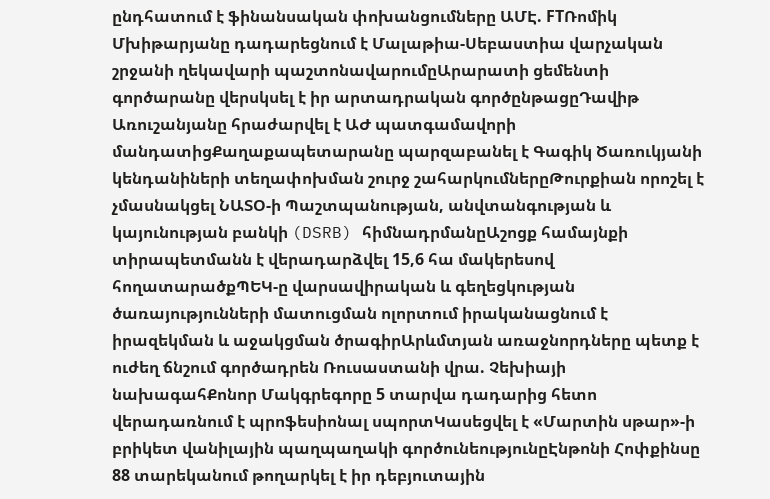ընդհատում է ֆինանսական փոխանցումները ԱՄԷ. FTՌոմիկ Մխիթարյանը դադարեցնում է Մալաթիա-Սեբաստիա վարչական շրջանի ղեկավարի պաշտոնավարումըԱրարատի ցեմենտի գործարանը վերսկսել է իր արտադրական գործընթացըԴավիթ Առուշանյանը հրաժարվել է ԱԺ պատգամավորի մանդատիցՔաղաքապետարանը պարզաբանել է Գագիկ Ծառուկյանի կենդանիների տեղափոխման շուրջ շահարկումներըԹուրքիան որոշել է չմասնակցել ՆԱՏՕ-ի Պաշտպանության, անվտանգության և կայունության բանկի (DSRB) հիմնադրմանըԱշոցք համայնքի տիրապետմանն է վերադարձվել 15,6 հա մակերեսով հողատարածքՊԵԿ-ը վարսավիրական և գեղեցկության ծառայությունների մատուցման ոլորտում իրականացնում է իրազեկման և աջակցման ծրագիրԱրևմտյան առաջնորդները պետք է ուժեղ ճնշում գործադրեն Ռուսաստանի վրա. Չեխիայի նախագահՔոնոր Մակգրեգորը 5 տարվա դադարից հետո վերադառնում է պրոֆեսիոնալ սպորտԿասեցվել է «Մարտին սթար»-ի բրիկետ վանիլային պաղպաղակի գործունեությունըԷնթոնի Հոփքինսը 88 տարեկանում թողարկել է իր դեբյուտային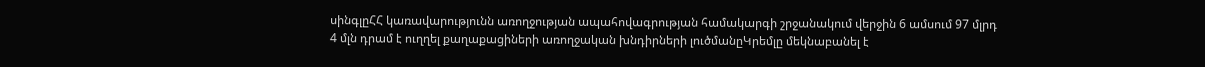սինգլըՀՀ կառավարությունն առողջության ապահովագրության համակարգի շրջանակում վերջին 6 ամսում 97 մլրդ 4 մլն դրամ է ուղղել քաղաքացիների առողջական խնդիրների լուծմանըԿրեմլը մեկնաբանել է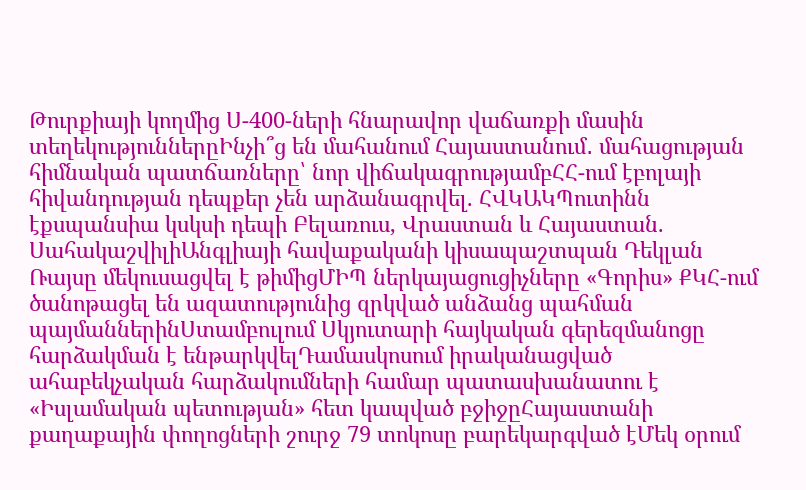Թուրքիայի կողմից Ս-400-ների հնարավոր վաճառքի մասին տեղեկություններըԻնչի՞ց են մահանում Հայաստանում․ մահացության հիմնական պատճառները՝ նոր վիճակագրությամբՀՀ-ում էբոլայի հիվանդության դեպքեր չեն արձանագրվել. ՀՎԿԱԿՊուտինն էքսպանսիա կսկսի դեպի Բելառուս, Վրաստան և Հայաստան. ՍահակաշվիլիԱնգլիայի հավաքականի կիսապաշտպան Դեկլան Ռայսը մեկուսացվել է թիմիցՄԻՊ ներկայացուցիչները «Գորիս» ՔԿՀ-ում ծանոթացել են ազատությունից զրկված անձանց պահման պայմաններինՍտամբուլում Սկյուտարի հայկական գերեզմանոցը հարձակման է ենթարկվելԴամասկոսում իրականացված ահաբեկչական հարձակումների համար պատասխանատու է «Իսլամական պետության» հետ կապված բջիջըՀայաստանի քաղաքային փողոցների շուրջ 79 տոկոսը բարեկարգված էՄեկ օրում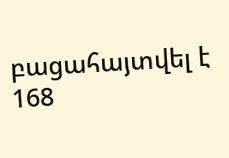բացահայտվել է 168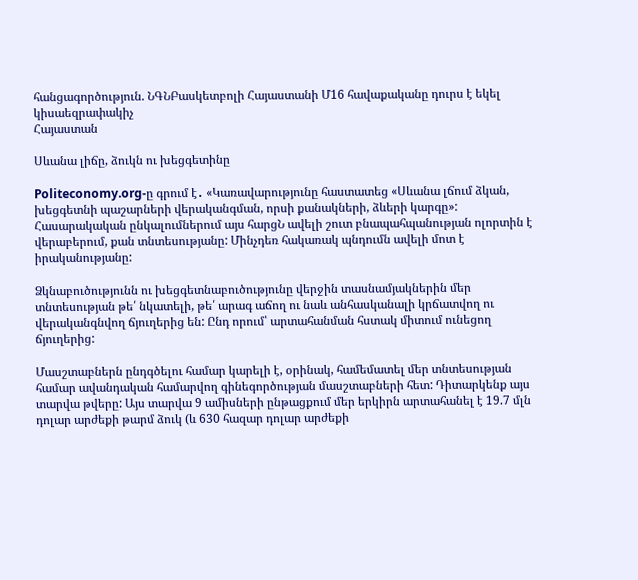հանցագործություն. ՆԳՆԲասկետբոլի Հայաստանի Մ16 հավաքականը դուրս է եկել կիսաեզրափակիչ
Հայաստան

Սևանա լիճը, ձուկն ու խեցգետինը

Politeconomy.org-ը գրում է․ «Կառավարությունը հաստատեց «Սևանա լճում ձկան, խեցգետնի պաշարների վերականգման, որսի քանակների, ձևերի կարգը»: Հասարակական ընկալումներում այս հարցՆ ավելի շուտ բնապահպանության ոլորտին է վերաբերում, քան տնտեսությանը: Մինչդեռ հակառակ պնդումն ավելի մոտ է իրականությանը:

Ձկնաբուծությունն ու խեցգետնաբուծությունը վերջին տասնամյակներին մեր տնտեսության թե՛ նկատելի, թե՛ արագ աճող ու նաև անհասկանալի կրճատվող ու վերականգնվող ճյուղերից են: Ընդ որում՝ արտահանման հստակ միտում ունեցող ճյուղերից:

Մասշտաբներն ընդգծելու համար կարելի է, օրինակ, համեմատել մեր տնտեսության համար ավանդական համարվող գինեգործության մասշտաբների հետ: Դիտարկենք այս տարվա թվերը: Այս տարվա 9 ամիսների ընթացքում մեր երկիրն արտահանել է 19.7 մլն դոլար արժեքի թարմ ձուկ (և 630 հազար դոլար արժեքի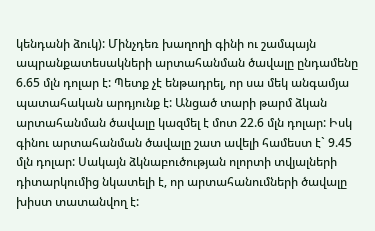կենդանի ձուկ): Մինչդեռ խաղողի գինի ու շամպայն ապրանքատեսակների արտահանման ծավալը ընդամենը 6.65 մլն դոլար է: Պետք չէ ենթադրել, որ սա մեկ անգամյա պատահական արդյունք է: Անցած տարի թարմ ձկան արտահանման ծավալը կազմել է մոտ 22.6 մլն դոլար: Իսկ գինու արտահանման ծավալը շատ ավելի համեստ է` 9.45 մլն դոլար: Սակայն ձկնաբուծության ոլորտի տվյալների դիտարկումից նկատելի է, որ արտահանումների ծավալը խիստ տատանվող է: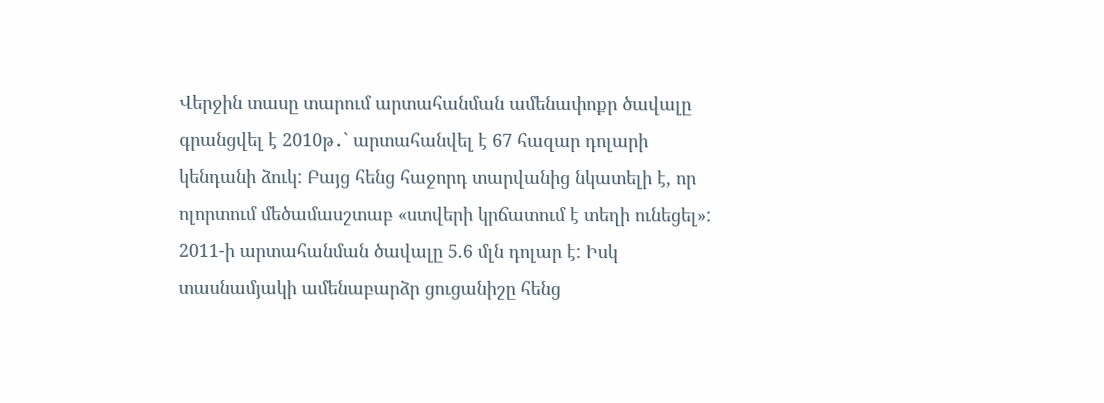Վերջին տասը տարում արտահանման ամենափոքր ծավալը գրանցվել է 2010թ․` արտահանվել է 67 հազար դոլարի կենդանի ձուկ: Բայց հենց հաջորդ տարվանից նկատելի է, որ ոլորտում մեծամասշտաբ «ստվերի կրճատում է տեղի ունեցել»: 2011-ի արտահանման ծավալը 5.6 մլն դոլար է: Իսկ տասնամյակի ամենաբարձր ցուցանիշը հենց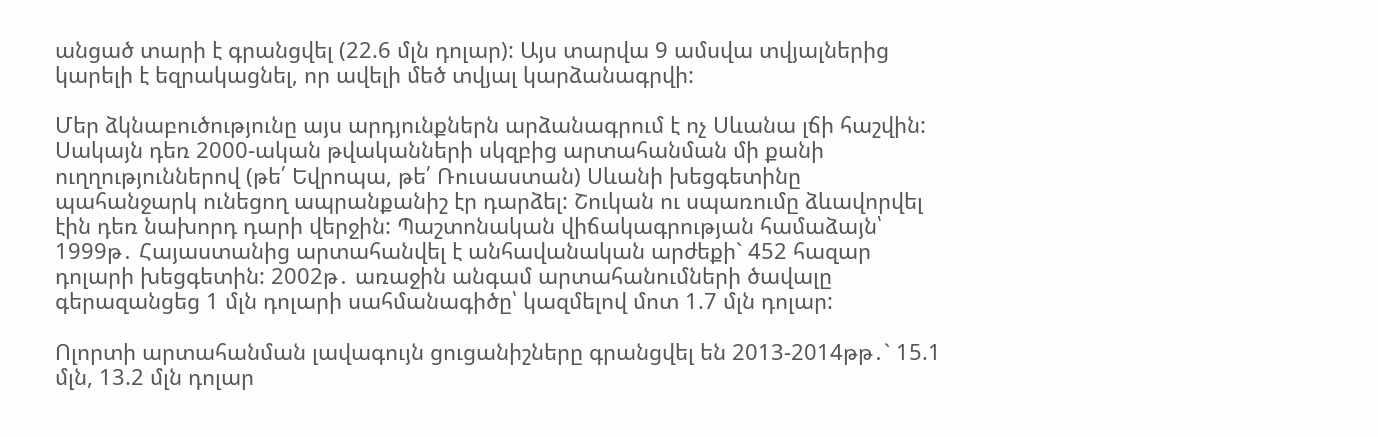անցած տարի է գրանցվել (22.6 մլն դոլար): Այս տարվա 9 ամսվա տվյալներից կարելի է եզրակացնել, որ ավելի մեծ տվյալ կարձանագրվի:

Մեր ձկնաբուծությունը այս արդյունքներն արձանագրում է ոչ Սևանա լճի հաշվին: Սակայն դեռ 2000-ական թվականների սկզբից արտահանման մի քանի ուղղություններով (թե՛ Եվրոպա, թե՛ Ռուսաստան) Սևանի խեցգետինը պահանջարկ ունեցող ապրանքանիշ էր դարձել: Շուկան ու սպառումը ձևավորվել էին դեռ նախորդ դարի վերջին: Պաշտոնական վիճակագրության համաձայն՝ 1999թ․ Հայաստանից արտահանվել է անհավանական արժեքի` 452 հազար դոլարի խեցգետին: 2002թ․ առաջին անգամ արտահանումների ծավալը գերազանցեց 1 մլն դոլարի սահմանագիծը՝ կազմելով մոտ 1.7 մլն դոլար:

Ոլորտի արտահանման լավագույն ցուցանիշները գրանցվել են 2013-2014թթ․` 15.1 մլն, 13.2 մլն դոլար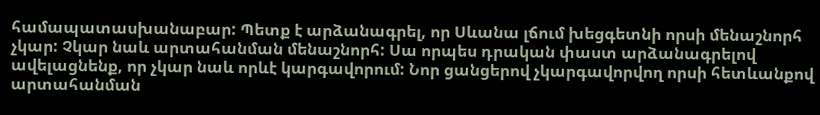համապատասխանաբար: Պետք է արձանագրել, որ Սևանա լճում խեցգետնի որսի մենաշնորհ չկար: Չկար նաև արտահանման մենաշնորհ: Սա որպես դրական փաստ արձանագրելով ավելացնենք, որ չկար նաև որևէ կարգավորում: Նոր ցանցերով չկարգավորվող որսի հետևանքով արտահանման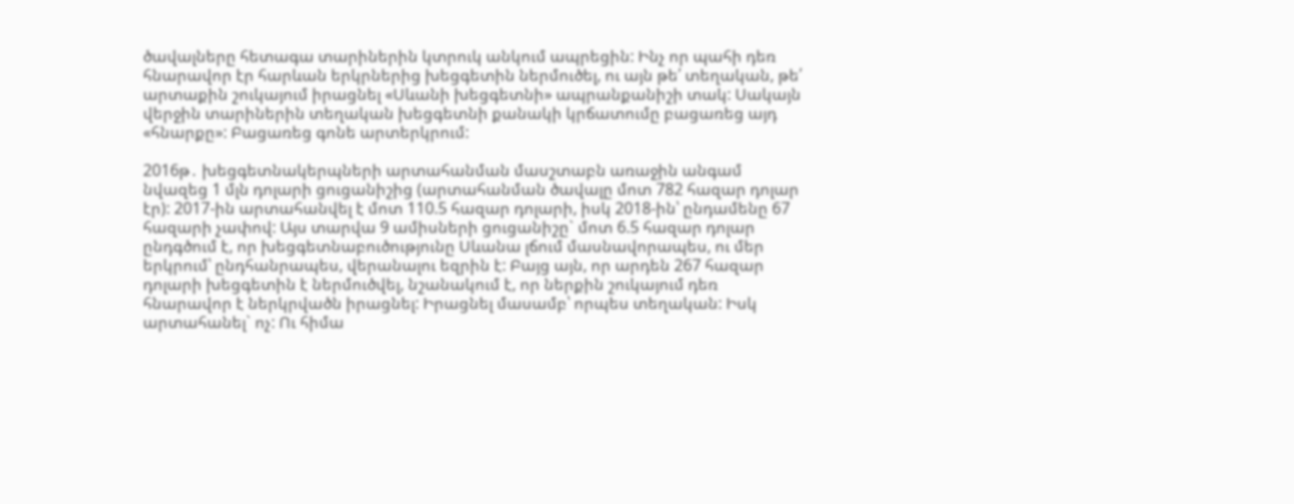ծավալները հետագա տարիներին կտրուկ անկում ապրեցին: Ինչ որ պահի դեռ հնարավոր էր հարևան երկրներից խեցգետին ներմուծել, ու այն թե՛ տեղական, թե՛ արտաքին շուկայում իրացնել «Սևանի խեցգետնի» ապրանքանիշի տակ: Սակայն վերջին տարիներին տեղական խեցգետնի քանակի կրճատումը բացառեց այդ «հնարքը»: Բացառեց գոնե արտերկրում:

2016թ․ խեցգետնակերպների արտահանման մասշտաբն առաջին անգամ նվազեց 1 մլն դոլարի ցուցանիշից (արտահանման ծավալը մոտ 782 հազար դոլար էր): 2017-ին արտահանվել է մոտ 110.5 հազար դոլարի, իսկ 2018-ին՝ ընդամենը 67 հազարի չափով: Այս տարվա 9 ամիսների ցուցանիշը` մոտ 6.5 հազար դոլար ընդգծում է, որ խեցգետնաբուծությունը Սևանա լճում մասնավորապես, ու մեր երկրում՝ ընդհանրապես, վերանալու եզրին է: Բայց այն, որ արդեն 267 հազար դոլարի խեցգետին է ներմուծվել, նշանակում է, որ ներքին շուկայում դեռ հնարավոր է ներկրվածն իրացնել: Իրացնել մասամբ՝ որպես տեղական: Իսկ արտահանել` ոչ: Ու հիմա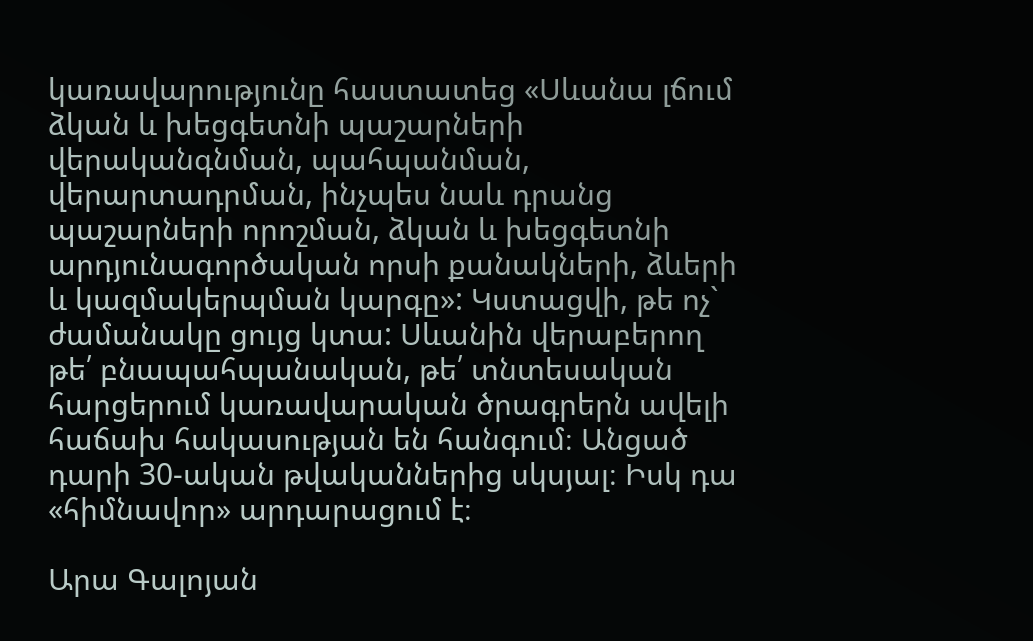կառավարությունը հաստատեց «Սևանա լճում ձկան և խեցգետնի պաշարների վերականգնման, պահպանման, վերարտադրման, ինչպես նաև դրանց պաշարների որոշման, ձկան և խեցգետնի արդյունագործական որսի քանակների, ձևերի և կազմակերպման կարգը»: Կստացվի, թե ոչ` ժամանակը ցույց կտա: Սևանին վերաբերող թե՛ բնապահպանական, թե՛ տնտեսական հարցերում կառավարական ծրագրերն ավելի հաճախ հակասության են հանգում։ Անցած դարի 30-ական թվականներից սկսյալ։ Իսկ դա «հիմնավոր» արդարացում է։

Արա Գալոյան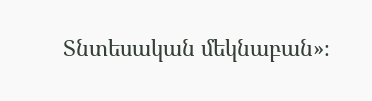Տնտեսական մեկնաբան»։